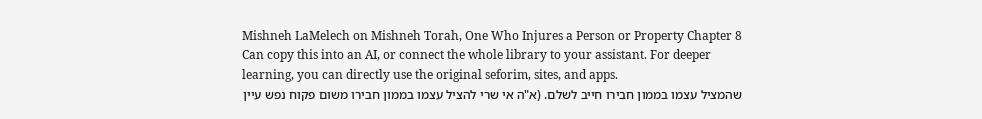Mishneh LaMelech on Mishneh Torah, One Who Injures a Person or Property Chapter 8
Can copy this into an AI, or connect the whole library to your assistant. For deeper learning, you can directly use the original seforim, sites, and apps.
שהמציל עצמו בממון חבירו חייב לשלם. (א"ה אי שרי להציל עצמו בממון חבירו משום פקוח נפש עיין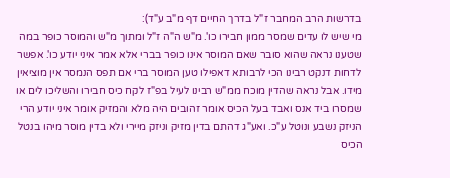בדרשות הרב המחבר ז"ל בדרך החיים דף מ"ב ע"ד):
מי שיש לו עדים שמסר ממון חבירו כו'. מ"ש ה"ה ז"ל ומתוך מ"ש והמוסר כופר במה שטענו נראה שהוא סובר שאם המוסר אינו כופר בברי אלא אמר איני יודע כו'. אפשר לדחות דנקט רבינו הכי לרבותא דאפילו טען המוסר ברי אם תפס הנמסר אין מוציאין מידו. אבל נראה שהדין מוכח ממ"ש רבינו לעיל בפ"ז לקח כיס חבירו והשליכו לים או שמסרו ביד אנס ואבד בעל הכיס אומר זהובים היה מלא והמזיק אומר איני יודע הרי הניזק נשבע ונוטל ע"כ. ואע"ג דהתם בדין מזיק וניזק מיירי ולא בדין מוסר מיהו בנטל הכיס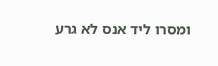ומסרו ליד אנס לא גרע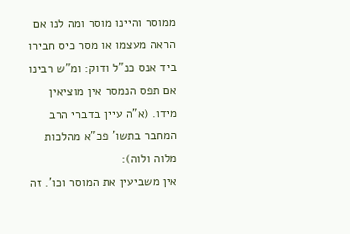ממוסר והיינו מוסר ומה לנו אם הראה מעצמו או מסר כיס חבירו ביד אנס כנ"ל ודוק: ומ"ש רבינו אם תפס הנמסר אין מוציאין מידו. (א"ה עיין בדברי הרב המחבר בתשו' פכ"א מהלכות מלוה ולוה):
אין משביעין את המוסר וכו'. זה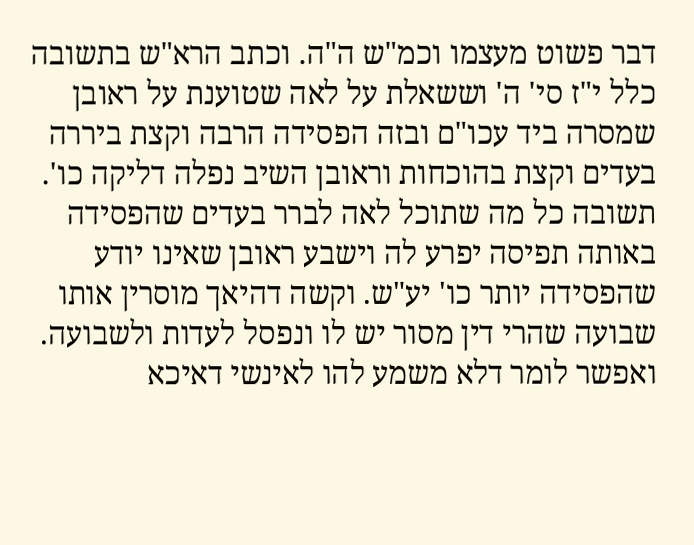דבר פשוט מעצמו וכמ"ש ה"ה. וכתב הרא"ש בתשובה כלל י"ז סי' ה' וששאלת על לאה שטוענת על ראובן שמסרה ביד עכו"ם ובזה הפסידה הרבה וקצת ביררה בעדים וקצת בהוכחות וראובן השיב נפלה דליקה כו'. תשובה כל מה שתוכל לאה לברר בעדים שהפסידה באותה תפיסה יפרע לה וישבע ראובן שאינו יודע שהפסידה יותר כו' יע"ש. וקשה דהיאך מוסרין אותו שבועה שהרי דין מסור יש לו ונפסל לעדות ולשבועה. ואפשר לומר דלא משמע להו לאינשי דאיכא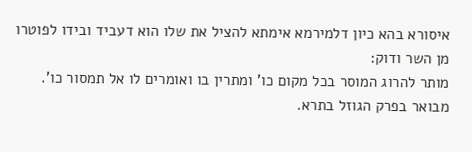איסורא בהא כיון דלמירמא אימתא להציל את שלו הוא דעביד ובידו לפוטרו מן השר ודוק:
מותר להרוג המוסר בכל מקום כו' ומתרין בו ואומרים לו אל תמסור כו'. מבואר בפרק הגוזל בתרא.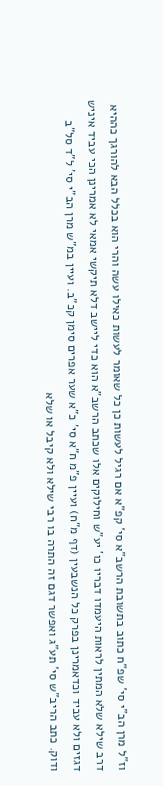וז"ל מרן הב"י סי' שפ"ח כתוב בתשובת הרשב"א סי' קפ"א אם רגיל לעשות כן כל שאומר לעשות כאילו עשה והרי הוא בכלל הבא להורגך כההיא דרב שילא שלא המתין לראות היעמדו דבריו כו' יע"ש וחילוקים אלו שכתב הרשב"א הוא כדי ליישב דלא תיקשי אמאי לא אמרינן הכי עביד איניש דגזים ולא עביד וכדאמרינן בפרק כל הנשבעין (דף מ"ח) ועיין פ"מ ח"א סי' כ"א שער אפרים סימן קכ"ב. ועיין במ"ש מרן הב"י סי' ל"ד סל"ב ודוק. כתב הריב"ש סי' תע"ג ואפשר דגם זה התרה בו רבי שילא ולא קיבל או שלא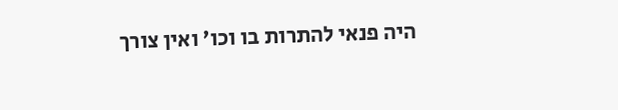היה פנאי להתרות בו וכו' ואין צורך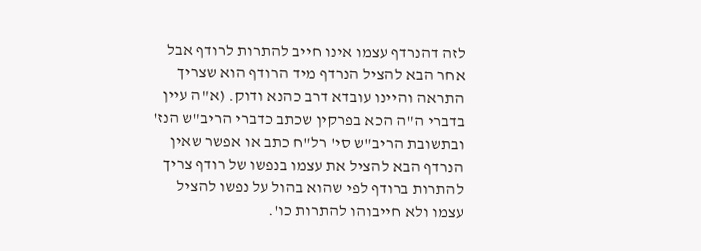לזה דהנרדף עצמו אינו חייב להתרות לרודף אבל אחר הבא להציל הנרדף מיד הרודף הוא שצריך התראה והיינו עובדא דרב כהנא ודוק. (א"ה עיין בדברי ה"ה הכא בפרקין שכתב כדברי הריב"ש הנז' ובתשובת הריב"ש סי' רל"ח כתב או אפשר שאין הנרדף הבא להציל את עצמו בנפשו של רודף צריך להתרות ברודף לפי שהוא בהול על נפשו להציל עצמו ולא חייבוהו להתרות כו'.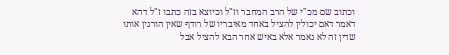וכתוב שם מכ"י של הרב המחבר וז"ל וכיוצא בזה כתבו ז"ל דהא דאמר דאם יכולין להציל באחד מאיבריו של רודף שאין הורגין אותו שדין זה לא נאמר אלא באיש אחר הבא להציל אבל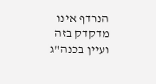הנרדף אינו מדקדק בזה ועיין בכנה"ג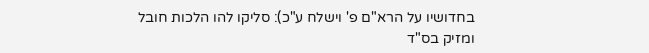בחדושיו על הרא"ם פ' וישלח ע"כ): סליקו להו הלכות חובל ומזיק בס"ד